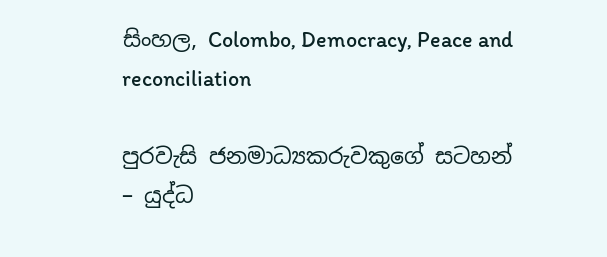සිංහල, Colombo, Democracy, Peace and reconciliation

පුරවැසි ජනමාධ්‍යකරුවකුගේ සටහන් – යුද්ධ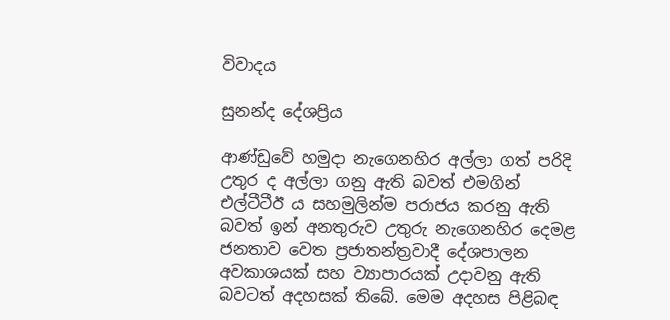විවාදය

සුනන්ද දේශප්‍රිය

ආණ්ඩුවේ හමුදා නැගෙනහිර අල්ලා ගත් පරිදි උතුර ද අල්ලා ගනු ඇති බවත් එමගින් එල්ටීටීඊ ය සහමුලින්ම පරාජය කරනු ඇති බවත් ඉන් අනතුරුව උතුරු නැගෙනහිර දෙමළ ජනතාව වෙත ප්‍රජාතන්ත්‍රවාදී දේශපාලන අවකාශයක් සහ ව්‍යාපාරයක් උදාවනු ඇති බවටත් අදහසක් තිබේ. මෙම අදහස පිළිබඳ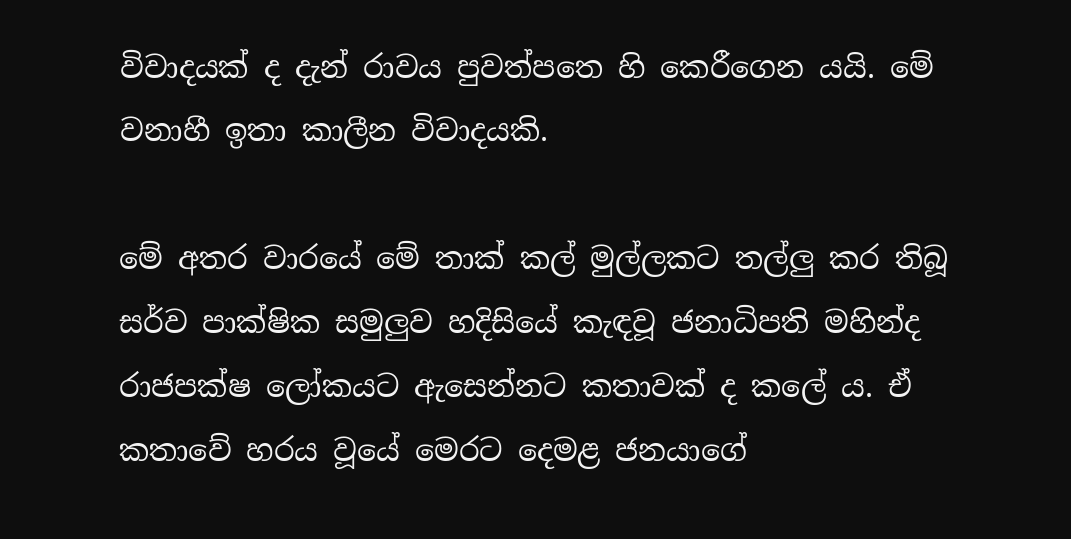විවාදයක් ද දැන් රාවය පුවත්පතෙ හි කෙරීගෙන යයි. මේ වනාහී ඉතා කාලීන විවාදයකි.

මේ අතර වාරයේ මේ තාක් කල් මුල්ලකට තල්ලු කර තිබූ සර්ව පාක්ෂික සමුලුව හදිසියේ කැඳවූ ජනාධිපති මහින්ද රාජපක්ෂ ලෝකයට ඇසෙන්නට කතාවක් ද කලේ ය. ඒ කතාවේ හරය වූයේ මෙරට දෙමළ ජනයාගේ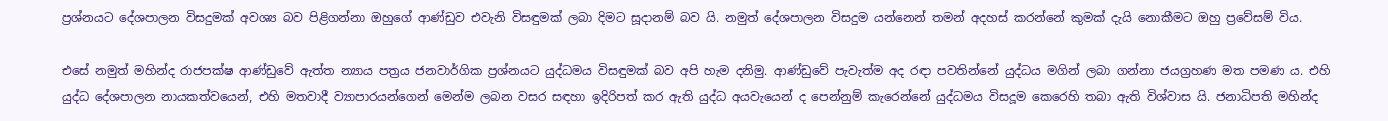ප්‍රශ්නයට දේශපාලන විසදුමක් අවශ්‍ය බව පිළිගන්නා ඔහුගේ ආණ්ඩුව එවැනි විසඳුමක් ලබා දිමට සූදානම් බව යි. නමුත් දේශපාලන විසදුම යන්නෙන් තමන් අදහස් කරන්නේ කුමක් දැයි නොකීමට ඔහු ප්‍රවේසම් විය.

එසේ නමුත් මහින්ද රාජපක්ෂ ආණ්ඩුවේ ඇත්ත න්‍යාය පත්‍රය ජනවාර්ගික ප්‍රශ්නයට යුද්ධමය විසඳුමක් බව අපි හැම දනිමු. ආණ්ඩුවේ පැවැත්ම අද රඳා පවතින්නේ යුද්ධය මගින් ලබා ගන්නා ජයග්‍රහණ මත පමණ ය. එහි යුද්ධ දේශපාලන නායකත්වයෙන්, එහි මතවාදී ව්‍යාපාරයන්ගෙන් මෙන්ම ලබන වසර සඳහා ඉදිරිපත් කර ඇති යුද්ධ අයවැයෙන් ද පෙන්නුම් කැරෙන්නේ යුද්ධමය විසදූම කෙරෙහි තබා ඇති විශ්වාස යි. ජනාධිපති මහින්ද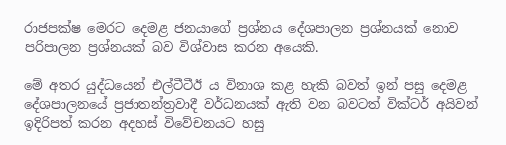රාජපක්ෂ මෙරට දෙමළ ජනයාගේ ප්‍රශ්නය දේශපාලන ප්‍රශ්නයක් නොව පරිපාලන ප්‍රශ්නයක් බව විශ්වාස කරන අයෙකි.

මේ අතර යුද්ධයෙන් එල්ටීටීඊ ය විනාශ කළ හැකි බවත් ඉන් පසු දෙමළ දේශපාලනයේ ප්‍රජාතන්ත්‍රවාදී වර්ධනයක් ඇති වන බවටත් වික්ටර් අයිවන් ඉදිරිපත් කරන අදහස් විවේචනයට හසු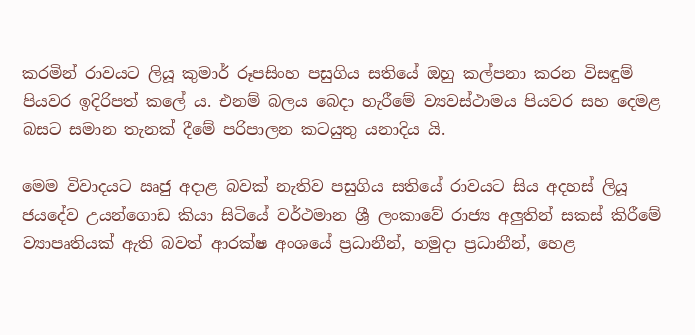කරමින් රාවයට ලියූ කුමාර් රූපසිංහ පසුගිය සතියේ ඔහු කල්පනා කරන විසඳුම් පියවර ඉදිරිපත් කලේ ය. එනම් බලය බෙදා හැරීමේ ව්‍යවස්ථාමය පියවර සහ දෙමළ බසට සමාන තැනක් දීමේ පරිපාලන කටයුතු යනාදිය යි.

මෙම විවාදයට ඍජු අදාළ බවක් නැතිව පසුගිය සතියේ රාවයට සිය අදහස් ලියූ ජයදේව උයන්ගොඩ කියා සිටියේ වර්ථමාන ශ්‍රී ලංකාවේ රාජ්‍ය අලුතින් සකස් කිරීමේ ව්‍යාපෘතියක් ඇති බවත් ආරක්ෂ අංශයේ ප්‍රධානීන්, හමුදා ප්‍රධානීන්, හෙළ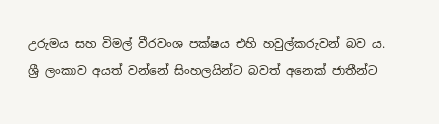උරුමය සහ විමල් වීරවංශ පක්ෂය එහි හවුල්කරුවන් බව ය. ශ්‍රී ලංකාව අයත් වන්නේ සිංහලයින්ට බවත් අනෙක් ජාතීන්ට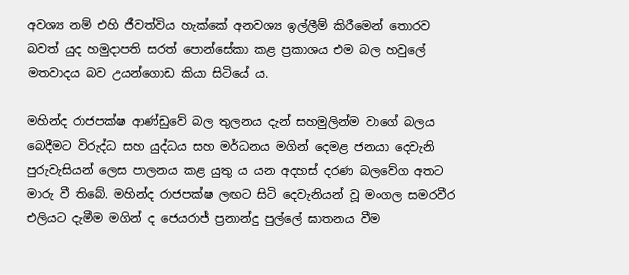අවශ්‍ය නම් එහි ජීවත්විය හැක්කේ අනවශ්‍ය ඉල්ලීම් කිරීමෙන් තොරව බවත් යුද හමුදාපති සරත් පොන්සේකා කළ ප්‍රකාශය එම බල හවුලේ මතවාදය බව උයන්ගොඩ කියා සිටියේ ය.

මහින්ද රාජපක්ෂ ආණ්ඩුවේ බල තුලනය දැන් සහමුලින්ම වාගේ බලය බෙදීමට විරුද්ධ සහ යුද්ධය සහ මර්ධනය මගින් දෙමළ ජනයා දෙවැනි පුරුවැසියන් ලෙස පාලනය කළ යුතු ය යන අදහස් දරණ බලවේග අතට මාරු වී තිබේ. මහින්ද රාජපක්ෂ ලඟට සිටි දෙවැනියන් වූ මංගල සමරවීර එලියට දැමීම මගින් ද ජෙයරාජ් ප්‍රනාන්දු පුල්ලේ ඝාතනය වීම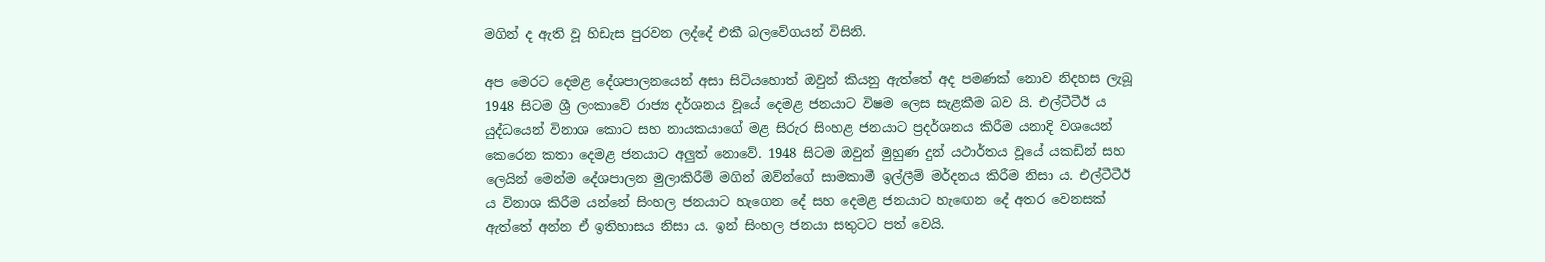මගින් ද ඇති වූ හිඩැස පුරවන ලද්දේ එකී බලවේගයන් විසිනි.

අප මෙරට දෙමළ දේශපාලනයෙන් අසා සිටියහොත් ඔවුන් කියනු ඇත්තේ අද පමණක් නොව නිදහස ලැබූ 1948 සිටම ශ්‍රී ලංකාවේ රාජ්‍ය දර්ශනය වූයේ දෙමළ ජනයාට විෂම ලෙස සැළකීම බව යි. එල්ටීටීඊ ය යුද්ධයෙන් විනාශ කොට සහ නායකයාගේ මළ සිරුර සිංහළ ජනයාට ප්‍රදර්ශනය කිරීම යනාදි වශයෙන් කෙරෙන කතා දෙමළ ජනයාට අලුත් නොවේ. 1948 සිටම ඔවුන් මුහුණ දුන් යථාර්තය වූයේ යකඩින් සහ ලෙයින් මෙන්ම දේශපාලන මුලාකිරීම් මගින් ඔව්න්ගේ සාමකාමී ඉල්ලීම් මර්දනය කිරීම නිසා ය. එල්ටීටීඊ ය විනාශ කිරීම යන්නේ සිංහල ජනයාට හැගෙන දේ සහ දෙමළ ජනයාට හැඟෙන දේ අතර වෙනසක් ඇත්තේ අන්න ඒ ඉතිහාසය නිසා ය. ඉන් සිංහල ජනයා සතුටට පත් වෙයි.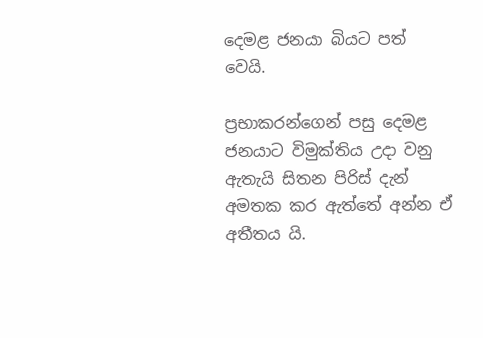දෙමළ ජනයා බියට පත් වෙයි.

ප්‍රභාකරන්ගෙන් පසු දෙමළ ජනයාට විමුක්තිය උදා වනු ඇතැයි සිතන පිරිස් දැන් අමතක කර ඇත්තේ අන්න ඒ අතීතය යි.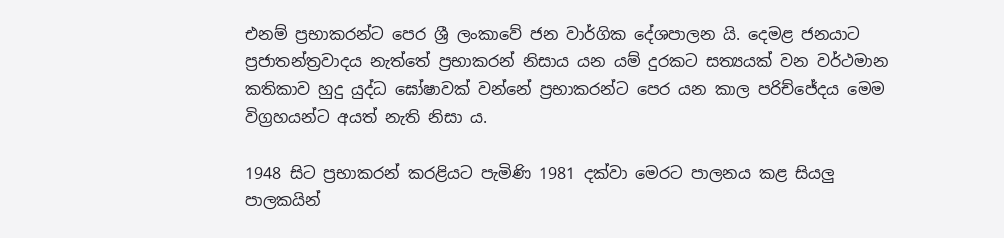එනම් ප්‍රභාකරන්ට පෙර ශ්‍රී ලංකාවේ ජන වාර්ගික දේශපාලන යි. දෙමළ ජනයාට ප්‍රජාතන්ත්‍රවාදය නැත්තේ ප්‍රභාකරන් නිසාය යන යම් දුරකට සත්‍යයක් වන වර්ථමාන කතිකාව හුදු යුද්ධ ඝෝෂාවක් වන්නේ ප්‍රභාකරන්ට පෙර යන කාල පරිච්ජේදය මෙම විග්‍රහයන්ට අයත් නැති නිසා ය.

1948 සිට ප්‍රභාකරන් කරළියට පැමිණි 1981 දක්වා මෙරට පාලනය කළ සියලු පාලකයින්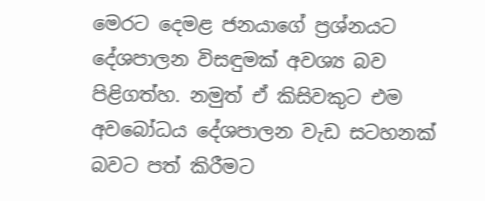මෙරට දෙමළ ජනයාගේ ප්‍රශ්නයට දේශපාලන විසඳුමක් අවශ්‍ය බව පිළිගත්හ. නමුත් ඒ කිසිවකුට එම අවබෝධය දේශපාලන වැඩ සටහනක් බවට පත් කිරීමට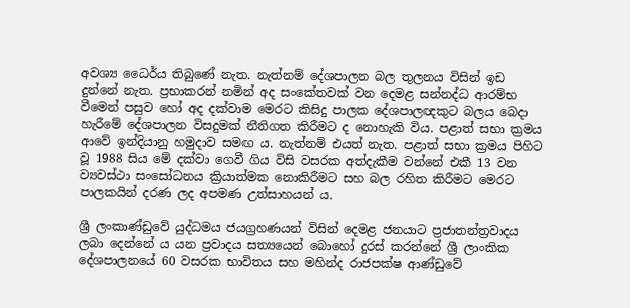අවශ්‍ය ධෛර්ය තිබුණේ නැත. නැත්නම් දේශපාලන බල තුලනය විසින් ඉඩ දුන්නේ නැත. ප්‍රභාකරන් නමින් අද සංකේතවක් වන දෙමළ සන්නද්ධ ආරම්භ වීමෙන් පසුව හෝ අද දක්වාම මෙරට කිසිදු පාලක දේශපාලඥකුට බලය බෙදා හැරීමේ දේශපාලන විසදුමක් නීතිගත කිරීමට ද නොහැකි විය. පළාත් සභා ක්‍රමය ආවේ ඉන්දියානු හමුදාව සමඟ ය. නැත්නම් එයත් නැත. පළාත් සභා ක්‍රමය පිහිට වූ 1988 සිය මේ දක්වා ගෙවී ගිය විසි වසරක අත්දැකීම වන්නේ එකී 13 වන ව්‍යවස්ථා සංසෝධනය ක්‍රියාත්මක නොකිරීමට සහ බල රහිත කිරීමට මෙරට පාලකයින් දරණ ලද අපමණ උත්සාහයන් ය.

ශ්‍රී ලංකාණ්ඩුවේ යුද්ධමය ජයග්‍රහණයන් විසින් දෙමළ ජනයාට ප්‍රජාතන්ත්‍රවාදය ලබා දෙන්නේ ය යන ප්‍රවාදය සත්‍යයෙන් බොහෝ දුරස් කරන්නේ ශ්‍රී ලාංකික දේශපාලනයේ 60 වසරක භාවිතය සහ මහින්ද රාජපක්ෂ ආණ්ඩුවේ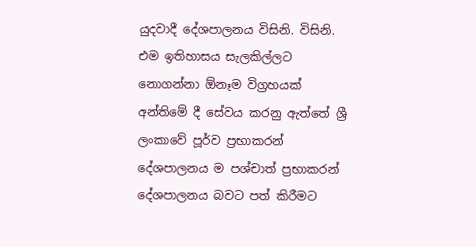යුදවාදී දේශපාලනය විසිනි. විසිනි. එම ඉතිහාසය සැලකිල්ලට නොගන්නා ඕනෑම විග්‍රහයක් අන්තිමේ දී සේවය කරනු ඇත්තේ ශ්‍රී ලංකාවේ පූර්ව ප්‍රභාකරන් දේශපාලනය ම පශ්චාත් ප්‍රභාකරන් දේශපාලනය බවට පත් කිරීමට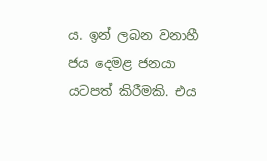ය. ඉන් ලබන වනාහී ජය දෙමළ ජනයා යටපත් කිරීමකි. එය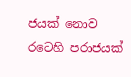ජයක් නොව රටෙහි පරාජයක්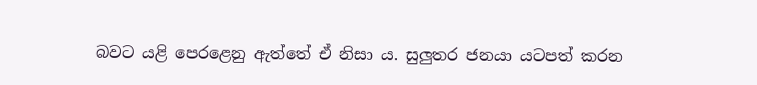බවට යළි පෙරළෙනු ඇත්තේ ඒ නිසා ය. සුලුතර ජනයා යටපත් කරන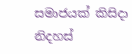සමාජයක් කිසිදා නිදහස්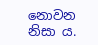නොවන නිසා ය.